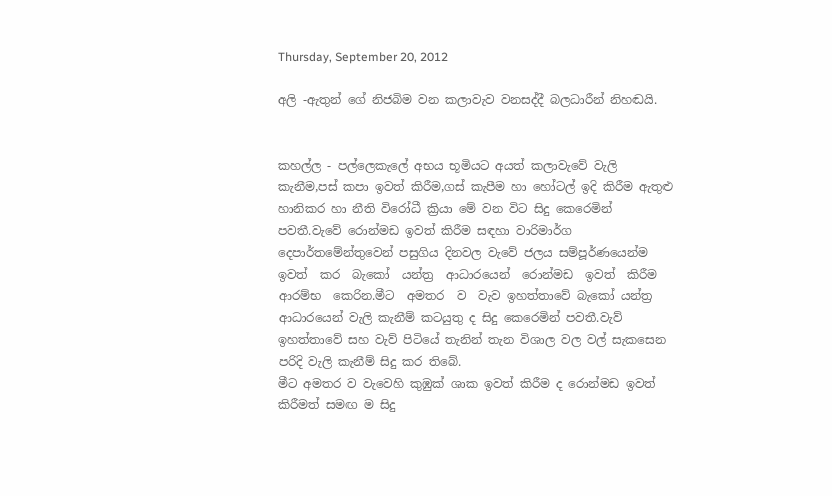Thursday, September 20, 2012

අලි -ඇතුන් ගේ නිජබිම වන කලාවැව වනසද්දී බලධාරීන් නිහඬයි.


කහල්ල - පල්ලෙකැලේ අභය භූමියට අයත් කලාවැවේ වැලි කැනීම,පස් කපා ඉවත් කිරීම,ගස් කැපීම හා හෝටල් ඉදි කිරීම ඇතුළු හානිකර හා නීති විරෝධී ක්‍රියා මේ වන විට සිදු කෙරෙමින් පවතී.වැවේ රොන්මඩ ඉවත් කිරීම සඳහා වාරිමාර්ග දෙපාර්තමේන්තුවෙන් පසුගිය දිනවල වැවේ ජලය සම්පූර්ණයෙන්ම ඉවත්  කර  බැකෝ  යන්ත්‍ර  ආධාරයෙන්  රොන්මඩ  ඉවත්  කිරීම  ආරම්භ  කෙරින.මීට  අමතර  ව  වැව ඉහත්තාවේ බැකෝ යන්ත්‍ර ආධාරයෙන් වැලි කැනීම් කටයුතු ද සිදු කෙරෙමින් පවතී.වැව් ඉහත්තාවේ සහ වැව් පිටියේ තැනින් තැන විශාල වල වල් සැකසෙන පරිදි වැලි කැනීම් සිදු කර තිබේ.
මීට අමතර ව වැවෙහි කුඹුක් ශාක ඉවත් කිරීම ද රොන්මඩ ඉවත් කිරීමත් සමඟ ම සිදු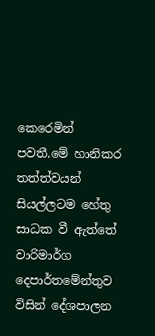කෙරෙමින් පවතී.මේ හානිකර තත්ත්වයන් සියල්ලටම හේතු සාධක වී ඇත්තේ වාරිමාර්ග දෙපාර්තමේන්තුව විසින් දේශපාලන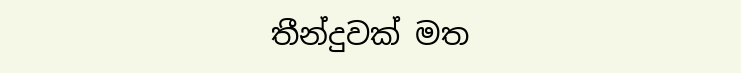තීන්දුවක් මත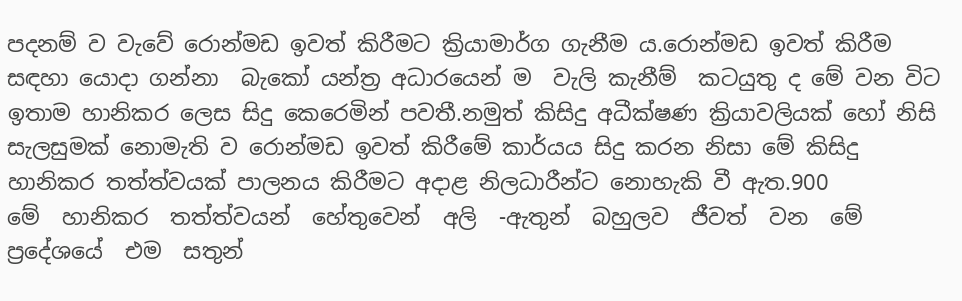පදනම් ව වැවේ රොන්මඩ ඉවත් කිරීමට ක්‍රියාමාර්ග ගැනීම ය.රොන්මඩ ඉවත් කිරීම  සඳහා යොදා ගන්නා  බැකෝ යන්ත්‍ර අධාරයෙන් ම  වැලි කැනීම්  කටයුතු ද මේ වන විට ඉතාම හානිකර ලෙස සිදු කෙරෙමින් පවතී.නමුත් කිසිදු අධීක්ෂණ ක්‍රියාවලියක් හෝ නිසි සැලසුමක් නොමැති ව රොන්මඩ ඉවත් කිරීමේ කාර්යය සිදු කරන නිසා මේ කිසිදු හානිකර තත්ත්වයක් පාලනය කිරීමට අදාළ නිලධාරීන්ට නොහැකි වී ඇත.900
මේ  හානිකර  තත්ත්වයන්  හේතුවෙන්  අලි  -ඇතුන්  බහුලව  ජීවත්  වන  මේ  ප්‍රදේශයේ  එම  සතුන්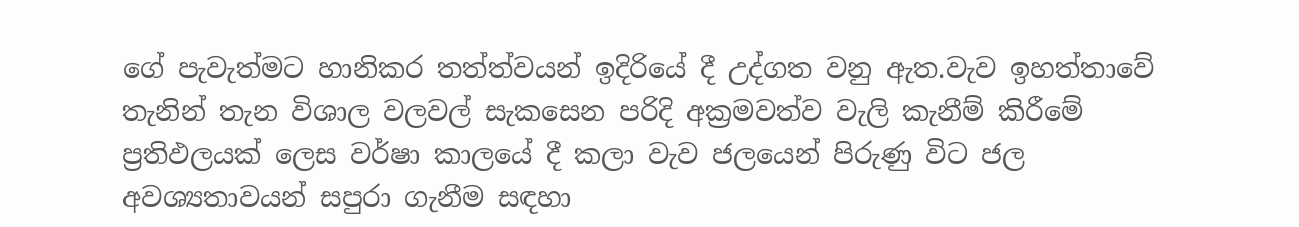ගේ පැවැත්මට හානිකර තත්ත්වයන් ඉදිරියේ දී උද්ගත වනු ඇත.වැව ඉහත්තාවේ තැනින් තැන විශාල වලවල් සැකසෙන පරිදි අක්‍රමවත්ව වැලි කැනීම් කිරීමේ ප්‍රතිඵලයක් ලෙස වර්ෂා කාලයේ දී කලා වැව ජලයෙන් පිරුණු විට ජල අවශ්‍යතාවයන් සපුරා ගැනීම සඳහා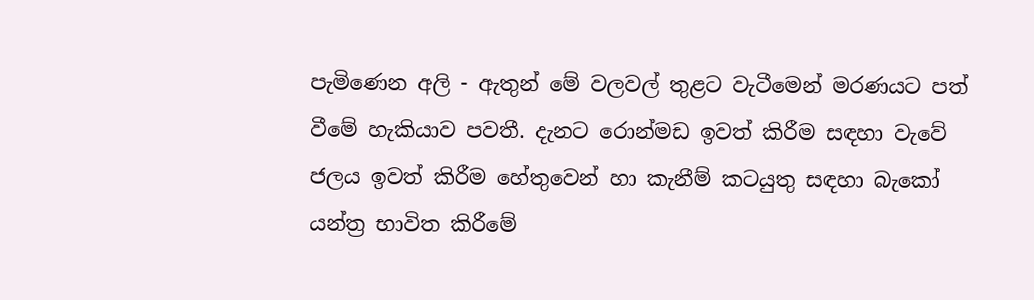පැමිණෙන අලි - ඇතුන් මේ වලවල් තුළට වැටීමෙන් මරණයට පත් වීමේ හැකියාව පවතී. දැනට රොන්මඩ ඉවත් කිරීම සඳහා වැවේ ජලය ඉවත් කිරීම හේතුවෙන් හා කැනීම් කටයුතු සඳහා බැකෝ යන්ත්‍ර භාවිත කිරීමේ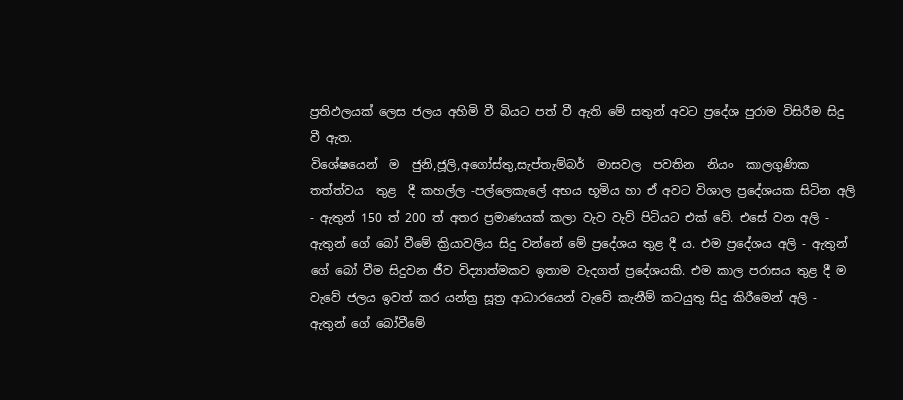ප්‍රතිඵලයක් ලෙස ජලය අහිමි වී බියට පත් වී ඇති මේ සතුන් අවට ප්‍රදේශ පුරාම විසිරීම සිදු වී ඇත.
විශේෂයෙන්  ම  ජුනි,ජූලි,අගෝස්තු,සැප්තැම්බර්  මාසවල  පවතින  නියං  කාලගුණික  තත්ත්වය  තුළ  දී කහල්ල -පල්ලෙකැලේ අභය භූමිය හා ඒ අවට විශාල ප්‍රදේශයක සිටින අලි - ඇතුන් 150 ත් 200 ත් අතර ප්‍රමාණයක් කලා වැව වැව් පිටියට එක් වේ. එසේ වන අලි - ඇතුන් ගේ බෝ වීමේ ක්‍රියාවලිය සිදු වන්නේ මේ ප්‍රදේශය තුළ දී ය. එම ප්‍රදේශය අලි - ඇතුන් ගේ බෝ වීම සිදුවන ජීව විද්‍යාත්මකව ඉතාම වැදගත් ප්‍රදේශයකි. එම කාල පරාසය තුළ දී ම වැවේ ජලය ඉවත් කර යන්ත්‍ර සූත්‍ර ආධාරයෙන් වැවේ කැනීම් කටයුතු සිදු කිරීමෙන් අලි - ඇතුන් ගේ බෝවීමේ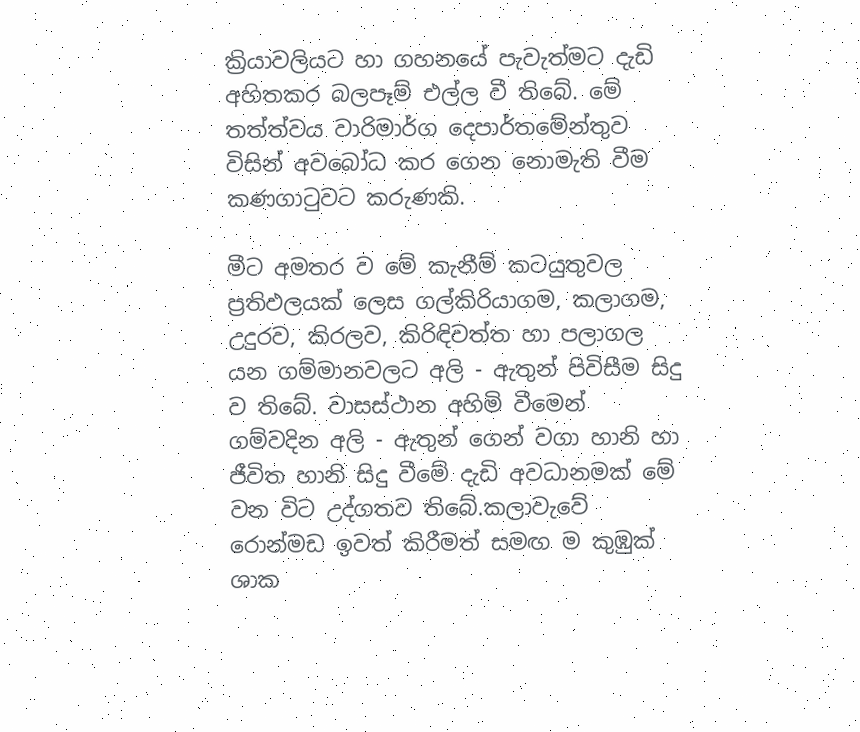ක්‍රියාවලියට හා ගහනයේ පැවැත්මට දැඩි අහිතකර බලපෑම් එල්ල වී තිබේ. මේ තත්ත්වය වාරිමාර්ග දෙපාර්තමේන්තුව විසින් අවබෝධ කර ගෙන නොමැති වීම කණගාටුවට කරුණකි.

මීට අමතර ව මේ කැනීම් කටයුතුවල ප්‍රතිඵලයක් ලෙස ගල්කිරියාගම, කලාගම, උදුරව, කිරලව, කිරිඳිවත්ත හා පලාගල යන ගම්මානවලට අලි - ඇතුන් පිවිසීම සිදු ව තිබේ. වාසස්ථාන අහිමි වීමෙන් ගම්වදින අලි - ඇතුන් ගෙන් වගා හානි හා ජීවිත හානි සිදු වීමේ දැඩි අවධානමක් මේ වන විට උද්ගතව තිබේ.කලාවැවේ රොන්මඩ ඉවත් කිරීමත් සමඟ ම කුඹුක් ශාක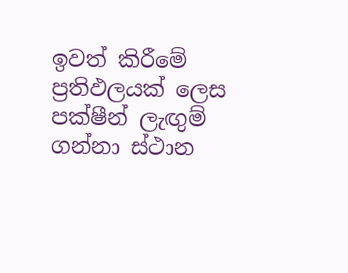ඉවත් කිරීමේ ප්‍රතිඵලයක් ලෙස පක්ෂීන් ලැඟුම් ගන්නා ස්ථාන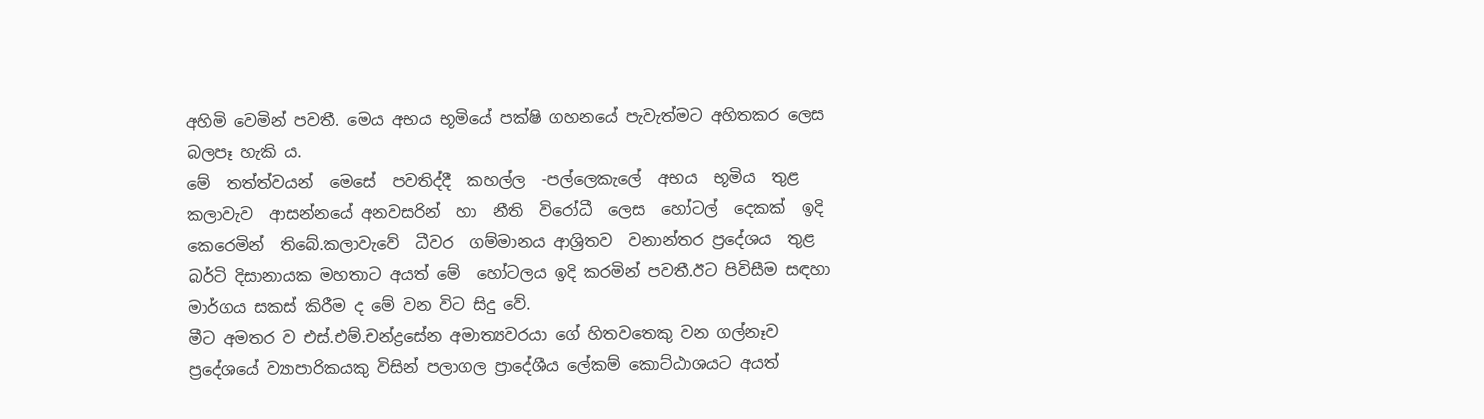අහිමි වෙමින් පවතී. මෙය අභය භූමියේ පක්ෂි ගහනයේ පැවැත්මට අහිතකර ලෙස බලපෑ හැකි ය.
මේ  තත්ත්වයන්  මෙසේ  පවතිද්දී  කහල්ල  -පල්ලෙකැලේ  අභය  භූමිය  තුළ  කලාවැව  ආසන්නයේ අනවසරින්  හා  නීති  විරෝධී  ලෙස  හෝටල්  දෙකක්  ඉදි  කෙරෙමින්  තිබේ.කලාවැවේ  ධීවර  ගම්මානය ආශ්‍රිතව  වනාන්තර ප්‍රදේශය  තුළ  බර්ටි දිසානායක මහතාට අයත් මේ  හෝටලය ඉදි කරමින් පවතී.ඊට පිවිසීම සඳහා මාර්ගය සකස් කිරීම ද මේ වන විට සිදු වේ.
මීට අමතර ව එස්.එම්.චන්ද්‍රසේන අමාත්‍යවරයා ගේ හිතවතෙකු වන ගල්නෑව ප්‍රදේශයේ ව්‍යාපාරිකයකු විසින් පලාගල ප්‍රාදේශීය ලේකම් කොට්ඨාශයට අයත්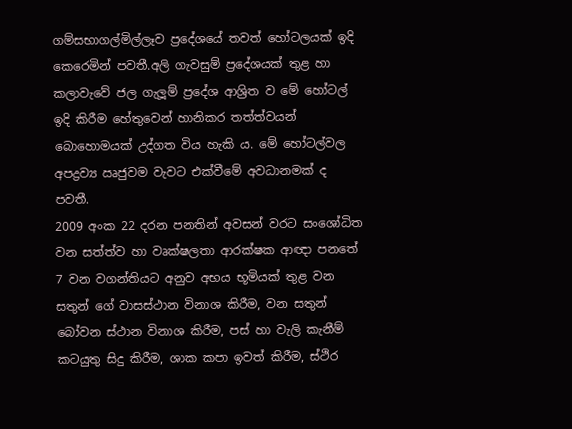ගම්සභාගල්මිල්ලෑව ප්‍රදේශයේ තවත් හෝටලයක් ඉදි කෙරෙමින් පවතී.අලි ගැවසුම් ප්‍රදේශයක් තුළ හා කලාවැවේ ජල ගැලූම් ප්‍රදේශ ආශ්‍රිත ව මේ හෝටල් ඉදි කිරීම හේතුවෙන් හානිකර තත්ත්වයන් බොහොමයක් උද්ගත විය හැකි ය. මේ හෝටල්වල අපද්‍රව්‍ය ඍජුවම වැවට එක්වීමේ අවධානමක් ද පවතී.
2009 අංක 22 දරන පනතින් අවසන් වරට සංශෝධිත වන සත්ත්ව හා වෘක්ෂලතා ආරක්ෂක ආඥා පනතේ 7 වන වගන්තියට අනුව අභය භූමියක් තුළ වන සතුන් ගේ වාසස්ථාන විනාශ කිරීම, වන සතුන් බෝවන ස්ථාන විනාශ කිරීම, පස් හා වැලි කැනීම් කටයුතු සිදු කිරීම, ශාක කපා ඉවත් කිරීම, ස්ථිර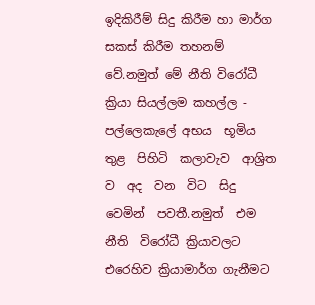ඉදිකිරීම් සිදු කිරීම හා මාර්ග සකස් කිරීම තහනම් වේ.නමුත් මේ නීති විරෝධී ක්‍රියා සියල්ලම කහල්ල - පල්ලෙකැලේ අභය  භූමිය  තුළ  පිහිටි  කලාවැව  ආශ්‍රිත  ව  අද  වන  විට  සිදු  වෙමින්  පවතී.නමුත්  එම  නීති  විරෝධී ක්‍රියාවලට එරෙහිව ක්‍රියාමාර්ග ගැනීමට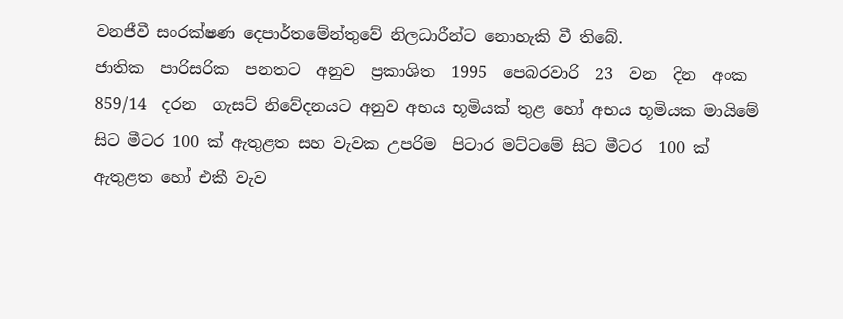වනජීවී සංරක්ෂණ දෙපාර්තමේන්තුවේ නිලධාරීන්ට නොහැකි වී තිබේ.
ජාතික  පාරිසරික  පනතට  අනුව  ප්‍රකාශිත  1995  පෙබරවාරි  23  වන  දින  අංක  859/14  දරන  ගැසට් නිවේදනයට අනුව අභය භූමියක් තුළ හෝ අභය භූමියක මායිමේ සිට මීටර 100 ක් ඇතුළත සහ වැවක උපරිම  පිටාර මට්ටමේ සිට මීටර  100 ක් ඇතුළත හෝ එකී වැව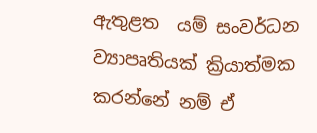ඇතුළත  යම් සංවර්ධන ව්‍යාපෘතියක් ක්‍රියාත්මක කරන්නේ නම් ඒ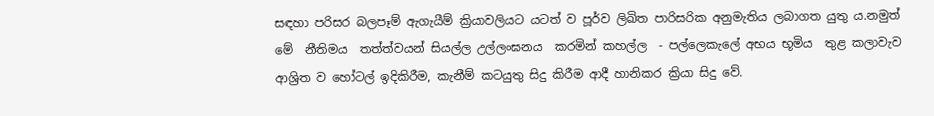සඳහා පරිසර බලපෑම් ඇගැයීම් ක්‍රියාවලියට යටත් ව පූර්ව ලිඛිත පාරිසරික අනුමැතිය ලබාගත යුතු ය.නමුත් මේ  නීතිමය  තත්ත්වයන් සියල්ල උල්ලංඝනය  කරමින් කහල්ල  - පල්ලෙකැලේ අභය භූමිය  තුළ කලාවැව ආශ්‍රිත ව හෝටල් ඉදිකිරීම, කැනීම් කටයුතු සිදු කිරීම ආදී හානිකර ක්‍රියා සිදු වේ.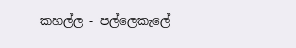කහල්ල - පල්ලෙකැලේ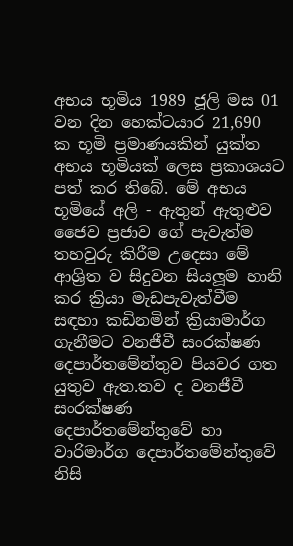අභය භූමිය 1989 ජූලි මස 01 වන දින හෙක්ටයාර 21,690 ක භූමි ප්‍රමාණයකින් යුක්ත අභය භූමියක් ලෙස ප්‍රකාශයට පත් කර තිබේ. මේ අභය භූමියේ අලි - ඇතුන් ඇතුළුව ජෛව ප්‍රජාව ගේ පැවැත්ම තහවුරු කිරීම උදෙසා මේ ආශ්‍රිත ව සිදුවන සියලූම හානි කර ක්‍රියා මැඩපැවැත්වීම සඳහා කඩිනමින් ක්‍රියාමාර්ග ගැනීමට වනජීවී සංරක්ෂණ දෙපාර්තමේන්තුව පියවර ගත යුතුව ඇත.තව ද වනජීවී සංරක්ෂණ  දෙපාර්තමේන්තුවේ හා වාරිමාර්ග දෙපාර්තමේන්තුවේ නිසි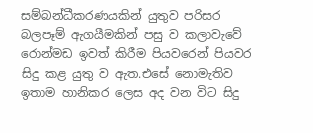සම්බන්ධීකරණයකින් යුතුව පරිසර බලපෑම් ඇගයීමකින් පසු ව කලාවැවේ රොන්මඩ ඉවත් කිරීම පියවරෙන් පියවර සිදු කළ යුතු ව ඇත.එසේ නොමැතිව ඉතාම හානිකර ලෙස අද වන විට සිදු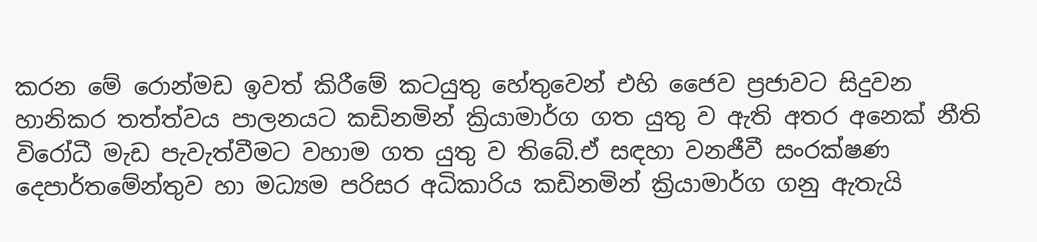කරන මේ රොන්මඩ ඉවත් කිරීමේ කටයුතු හේතුවෙන් එහි ජෛව ප්‍රජාවට සිදුවන හානිකර තත්ත්වය පාලනයට කඩිනමින් ක්‍රියාමාර්ග ගත යුතු ව ඇති අතර අනෙක් නීති විරෝධී මැඩ පැවැත්වීමට වහාම ගත යුතු ව තිබේ.ඒ සඳහා වනජීවී සංරක්ෂණ දෙපාර්තමේන්තුව හා මධ්‍යම පරිසර අධිකාරිය කඩිනමින් ක්‍රියාමාර්ග ගනු ඇතැයි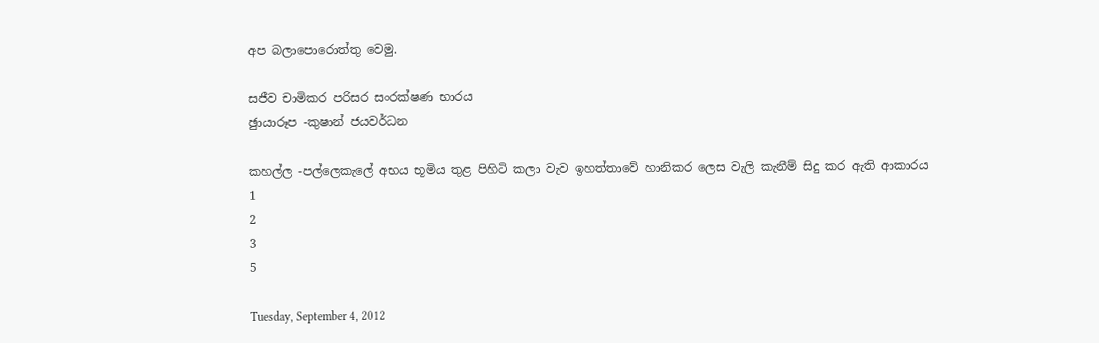අප බලාපොරොත්තු වෙමු.

සජීව චාමිකර පරිසර සංරක්ෂණ භාරය
ඡුායාරූප -කුෂාන් ජයවර්ධන

කහල්ල -පල්ලෙකැලේ අභය භූමිය තුළ පිහිටි කලා වැව ඉහත්තාවේ හානිකර ලෙස වැලි කැනීම් සිදු කර ඇති ආකාරය
1
2
3
5

Tuesday, September 4, 2012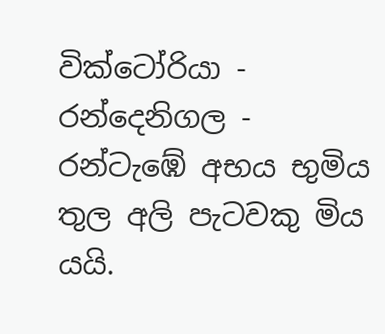වික්ටෝරියා - රන්දෙනිගල - රන්ටැඹේ අභය භුමිය තුල අලි පැටවකු මිය යයි.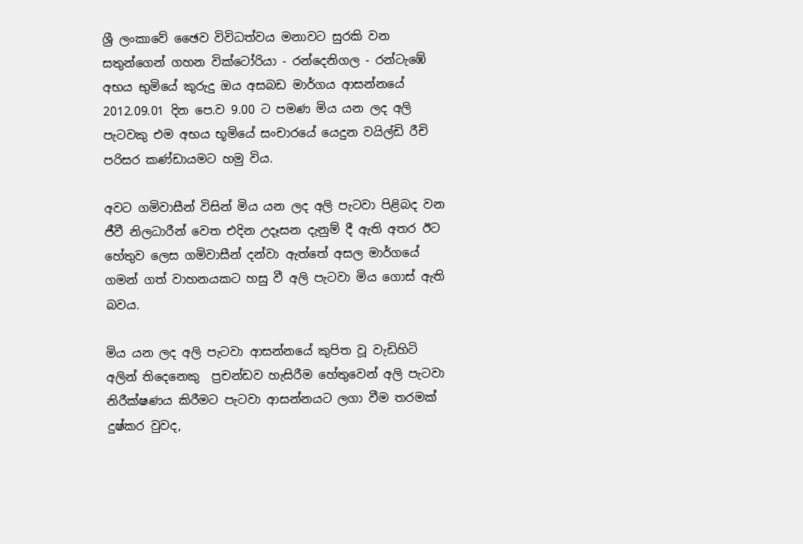ශ්‍රී ලංකාවේ ඡෛව විවිධත්වය මනාවට සුරකි වන සතුන්ගෙන් ගහන වික්ටෝරියා - රන්දෙනිගල - රන්ටැඹේ අභය භුමියේ කුරුදු ඔය අසබඩ මාර්ගය ආසන්නයේ 2012.09.01 දින පෙ.ව 9.00 ට පමණ මිය යන ලද අලි පැටවකු එම අභය භූමියේ සංචාරයේ යෙදුන වයිල්ඩි රීචි පරිසර කණ්ඩායමට හමු විය.

අවට ගමිවාසීන් විසින් මිය යන ලද අලි පැටවා පිළිබද වන ජීවී නිලධාරීන් වෙත එදින උදෑසන දැනුම් දී ඇති අතර ඊට හේතුව ලෙස ගමිවාසීන් දන්වා ඇත්තේ අසල මාර්ගයේ ගමන් ගත් වාහනයකට හසු වී අලි පැටවා මිය ගොස් ඇති බවය.

මිය යන ලද අලි පැටවා ආසන්නයේ කුපිත වූ වැඩිහිටි අලින් තිදෙනෙකු  ප්‍රචන්ඩව හැසිරීම හේතුවෙන් අලි පැටවා නිරීක්ෂණය කිරීමට පැටවා ආසන්නයට ලගා වීම තරමක් දුෂ්කර වුවද,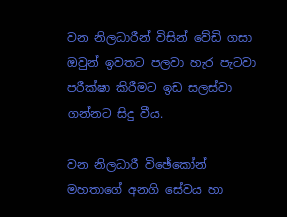වන නිලධාරීන් විසින් වේඩි ගසා ඔවුන් ඉවතට පලවා හැර පැටවා පරීක්ෂා කිරීමට ඉඩ සලස්වා ගන්නට සිදු වීය.

වන නිලධාරී විඡේකෝන් මහතාගේ අනගි සේවය හා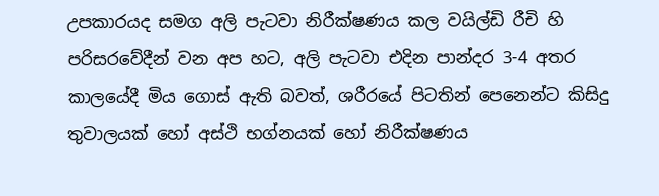උපකාරයද සමග අලි පැටවා නිරීක්ෂණය කල වයිල්ඩි රීචි හි පරිසරවේදීන් වන අප හට, අලි පැටවා එදින පාන්දර 3-4 අතර කාලයේදී මිය ගොස් ඇති බවත්, ශරීරයේ පිටතින් පෙනෙන්ට කිසිදු තුවාලයක් හෝ අස්ථි භග්නයක් හෝ නිරීක්ෂණය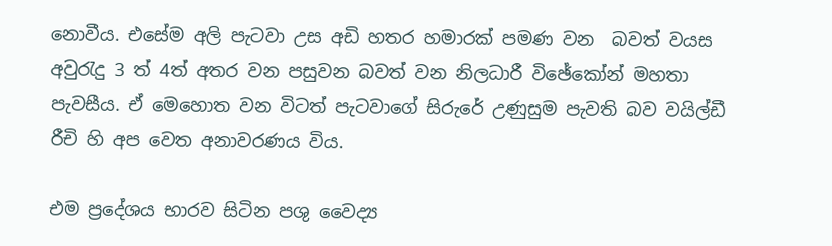නොවීය. එසේම අලි පැටවා උස අඩි හතර හමාරක් පමණ වන  බවත් වයස අවුරැදු 3 ත් 4ත් අතර වන පසුවන බවත් වන නිලධාරී විඡේකෝන් මහතා පැවසීය. ඒ මෙහොත වන විටත් පැටවාගේ සිරුරේ උණුසුම පැවති බව වයිල්ඩී රීචි හි අප වෙත අනාවරණය විය.

එම ප්‍රදේශය භාරව සිටින පශු වෛද්‍ය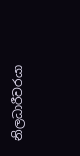නිලධාරීවරයා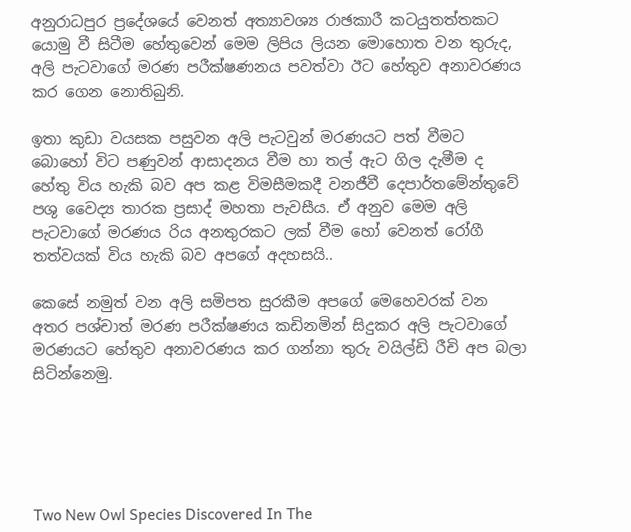අනුරාධපුර ප්‍රදේශයේ වෙනත් අත්‍යාවශ්‍ය රාඡකාරී කටයුතත්තකට යොමු වී සිටීම හේතුවෙන් මෙම ලිපිය ලියන මොහොත වන තුරුද, අලි පැටවාගේ මරණ පරීක්ෂණනය පවත්වා ඊට හේතුව අනාවරණය කර ගෙන නොතිබුනි.

ඉතා කුඩා වයසක පසුවන අලි පැටවුන් මරණයට පත් වීමට  බොහෝ විට පණුවන් ආසාදනය වීම හා තල් ඇට ගිල දැමීම ද හේතු විය හැකි බව අප කළ විමසීමකදී වනජීවී දෙපාර්තමේන්තුවේ පශු වෛද්‍ය තාරක ප්‍රසාද් මහතා පැවසීය. ඒ අනුව මෙම අලි පැටවාගේ මරණය රිය අනතුරකට ලක් වීම හෝ වෙනත් රෝගී තත්වයක් විය හැකි බව අපගේ අදහසයි..

කෙසේ නමුත් වන අලි සමිපත සුරකීම අපගේ මෙහෙවරක් වන අතර පශ්චාත් මරණ පරීක්ෂණය කඩිනමින් සිදුකර අලි පැටවාගේ මරණයට හේතුව අනාවරණය කර ගන්නා තුරු වයිල්ඩි රීචි අප බලා සිටින්නෙමු.





Two New Owl Species Discovered In The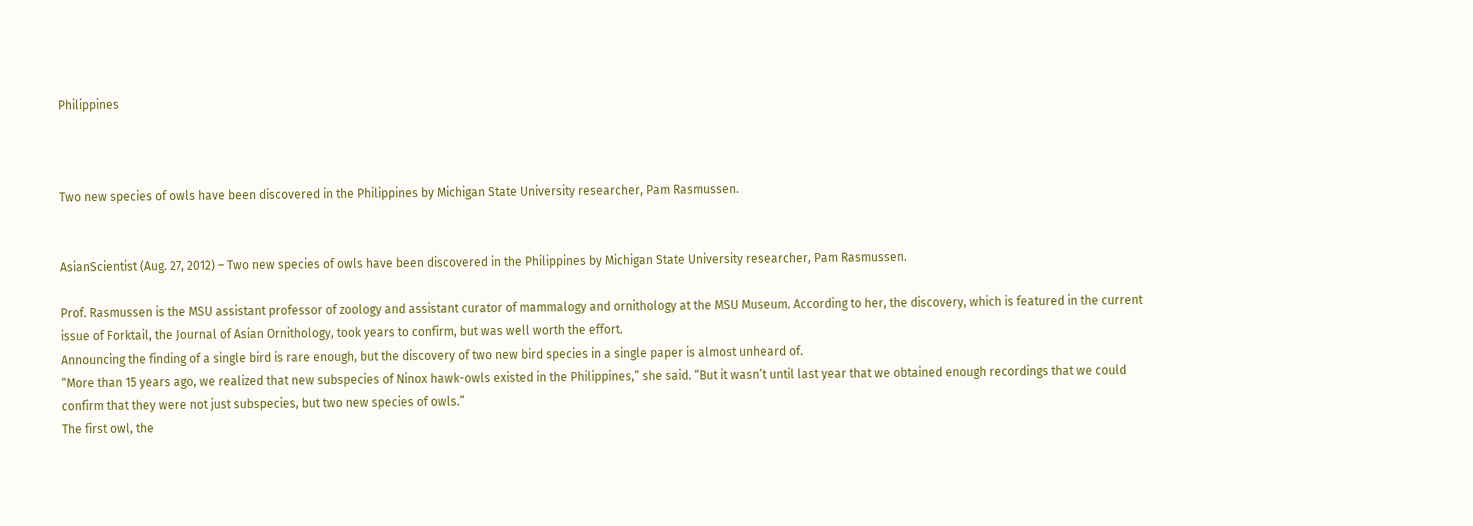Philippines



Two new species of owls have been discovered in the Philippines by Michigan State University researcher, Pam Rasmussen.


AsianScientist (Aug. 27, 2012) – Two new species of owls have been discovered in the Philippines by Michigan State University researcher, Pam Rasmussen.

Prof. Rasmussen is the MSU assistant professor of zoology and assistant curator of mammalogy and ornithology at the MSU Museum. According to her, the discovery, which is featured in the current issue of Forktail, the Journal of Asian Ornithology, took years to confirm, but was well worth the effort.
Announcing the finding of a single bird is rare enough, but the discovery of two new bird species in a single paper is almost unheard of.
“More than 15 years ago, we realized that new subspecies of Ninox hawk-owls existed in the Philippines,” she said. “But it wasn’t until last year that we obtained enough recordings that we could confirm that they were not just subspecies, but two new species of owls.”
The first owl, the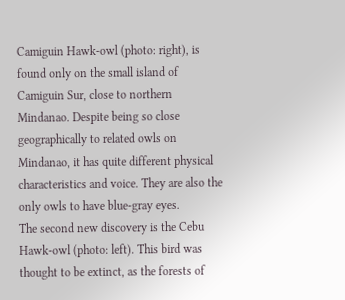Camiguin Hawk-owl (photo: right), is found only on the small island of Camiguin Sur, close to northern Mindanao. Despite being so close geographically to related owls on Mindanao, it has quite different physical characteristics and voice. They are also the only owls to have blue-gray eyes.
The second new discovery is the Cebu Hawk-owl (photo: left). This bird was thought to be extinct, as the forests of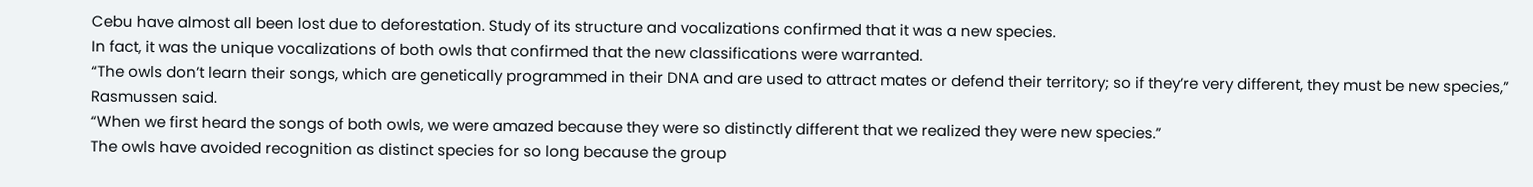Cebu have almost all been lost due to deforestation. Study of its structure and vocalizations confirmed that it was a new species.
In fact, it was the unique vocalizations of both owls that confirmed that the new classifications were warranted.
“The owls don’t learn their songs, which are genetically programmed in their DNA and are used to attract mates or defend their territory; so if they’re very different, they must be new species,” Rasmussen said.
“When we first heard the songs of both owls, we were amazed because they were so distinctly different that we realized they were new species.”
The owls have avoided recognition as distinct species for so long because the group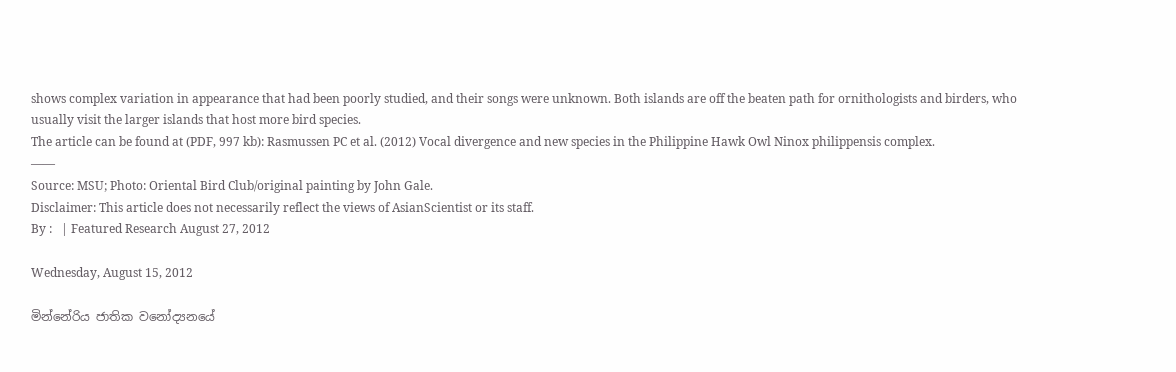shows complex variation in appearance that had been poorly studied, and their songs were unknown. Both islands are off the beaten path for ornithologists and birders, who usually visit the larger islands that host more bird species.
The article can be found at (PDF, 997 kb): Rasmussen PC et al. (2012) Vocal divergence and new species in the Philippine Hawk Owl Ninox philippensis complex.
——
Source: MSU; Photo: Oriental Bird Club/original painting by John Gale.
Disclaimer: This article does not necessarily reflect the views of AsianScientist or its staff.
By :   | Featured Research August 27, 2012

Wednesday, August 15, 2012

මින්නේරිය ජාතික වනෝද්‍යනයේ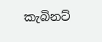කැබිනට්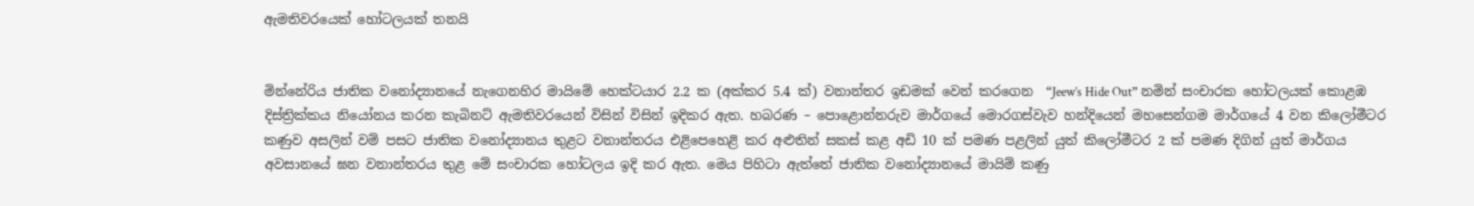ඇමතිවරයෙක් හෝටලයක් තනයි


මින්නේරිය ජාතික වනෝද්‍යානයේ නැගෙනහිර මායිමේ හෙක්ටයාර 2.2 ක (අක්කර 5.4 ක්) වනාන්තර ඉඩමක් වෙන් කරගෙන  “Jeew’s Hide Out” නමින් සංචාරක හෝටලයක් කොළඹ දිස්ත්‍රික්කය නියෝනය කරන කැබිනට් ඇමතිවරයෙන් විසින් විසින් ඉදිකර ඇත. හබරණ – පොළොන්නරුව මාර්ගයේ මොරගස්වැව හන්දියෙන් මහසෙන්ගම මාර්ගයේ 4 වන කිලෝමීටර කණුව අසලින් වම් පසට ජාතික වනෝද්‍යානය තුළට වනාන්තරය එළිපෙහෙළි කර අළුතින් සකස් කළ අඩි 10 ක් පමණ පළලින් යුත් කිලෝමීටර 2 ක් පමණ දිගින් යුත් මාර්ගය අවසානයේ ඝන වනාන්තරය තුළ මේ සංචාරක හෝටලය ඉදි කර ඇත. මෙය පිහිටා ඇත්තේ ජාතික වනෝද්‍යානයේ මායිම් කණු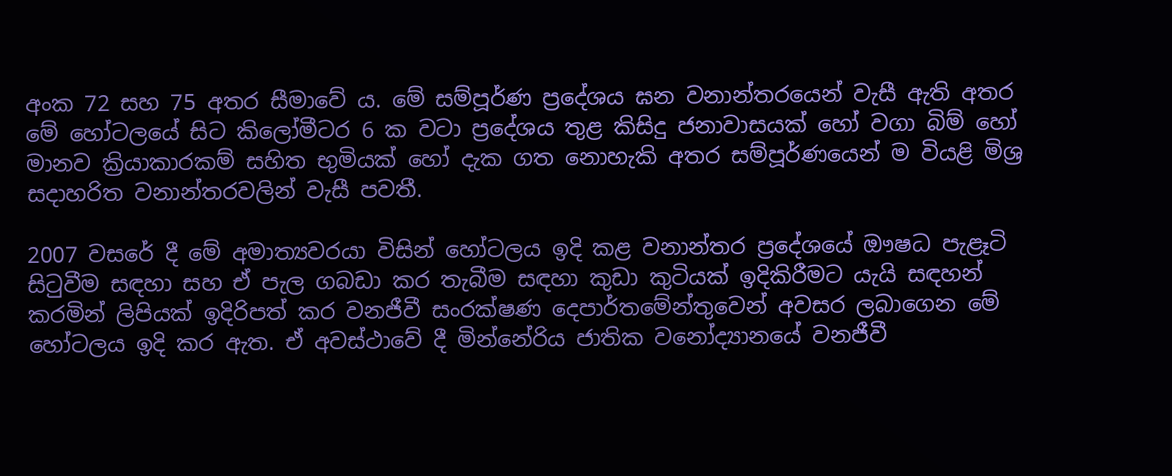අංක 72 සහ 75 අතර සීමාවේ ය. මේ සම්පූර්ණ ප්‍රදේශය ඝන වනාන්තරයෙන් වැසී ඇති අතර මේ හෝටලයේ සිට කිලෝමීටර 6 ක වටා ප්‍රදේශය තුළ කිසිදු ජනාවාසයක් හෝ වගා බිම් හෝ මානව ක්‍රියාකාරකම් සහිත භුමියක් හෝ දැක ගත නොහැකි අතර සම්පූර්ණයෙන් ම වියළි මිශ්‍ර සදාහරිත වනාන්තරවලින් වැසී පවතී.

2007 වසරේ දී මේ අමාත්‍යවරයා විසින් හෝටලය ඉදි කළ වනාන්තර ප්‍රදේශයේ ඖෂධ පැළෑටි සිටුවීම සඳහා සහ ඒ පැල ගබඩා කර තැබීම සඳහා කුඩා කුටියක් ඉදිකිරීමට යැයි සඳහන් කරමින් ලිපියක් ඉදිරිපත් කර වනජීවී සංරක්ෂණ දෙපාර්තමේන්තුවෙන් අවසර ලබාගෙන මේ හෝටලය ඉදි කර ඇත. ඒ අවස්ථාවේ දී මින්නේරිය ජාතික වනෝද්‍යානයේ වනජීවී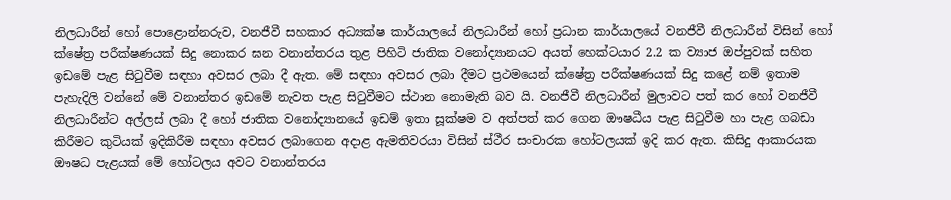නිලධාරීන් හෝ පොළොන්නරුව, වනජීවී සහකාර අධ්‍යක්ෂ කාර්යාලයේ නිලධාරීන් හෝ ප්‍රධාන කාර්යාලයේ වනජීවී නිලධාරීන් විසින් හෝ ක්ෂේත්‍ර පරීක්ෂණයක් සිදු නොකර ඝන වනාන්තරය තුළ පිහිටි ජාතික වනෝද්‍යානයට අයත් හෙක්ටයාර 2.2 ක ව්‍යාජ ඔප්පුවක් සහිත ඉඩමේ පැළ සිටුවීම සඳහා අවසර ලබා දී ඇත. මේ සඳහා අවසර ලබා දීමට ප්‍රථමයෙන් ක්ෂේත්‍ර පරීක්ෂණයක් සිදු කළේ නම් ඉතාම පැහැදිලි වන්නේ මේ වනාන්තර ඉඩමේ නැවත පැළ සිටුවීමට ස්ථාන නොමැති බව යි. වනජීවී නිලධාරීන් මුලාවට පත් කර හෝ වනජීවී නිලධාරීන්ට අල්ලස් ලබා දී හෝ ජාතික වනෝද්‍යානයේ ඉඩම් ඉතා සූක්ෂම ව අත්පත් කර ගෙන ඖෂධීය පැළ සිටුවීම හා පැළ ගබඩා කිරීමට කුටියක් ඉදිකිරීම සඳහා අවසර ලබාගෙන අදාළ ඇමතිවරයා විසින් ස්ථීර සංචාරක හෝටලයක් ඉදි කර ඇත. කිසිදු ආකාරයක ඖෂධ පැළයක් මේ හෝටලය අවට වනාන්තරය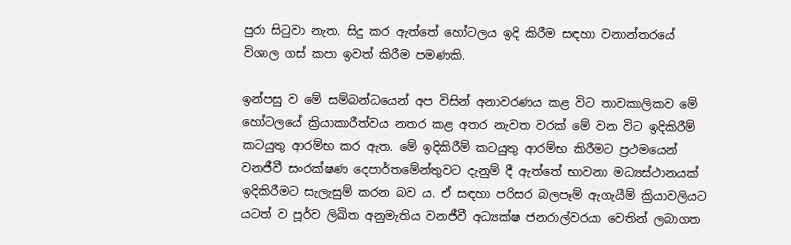පුරා සිටුවා නැත. සිදු කර ඇත්තේ හෝටලය ඉදි කිරීම සඳහා වනාන්තරයේ විශාල ගස් කපා ඉවත් කිරීම පමණකි.

ඉන්පසු ව මේ සම්බන්ධයෙන් අප විසින් අනාවරණය කළ විට තාවකාලිකව මේ හෝටලයේ ක්‍රියාකාරීත්වය නතර කළ අතර නැවත වරක් මේ වන විට ඉදිකිරීම් කටයුතු ආරම්භ කර ඇත. මේ ඉදිකිරීම් කටයුතු ආරම්භ කිරීමට ප්‍රථමයෙන් වනජීවී සංරක්ෂණ දෙපාර්තමේන්තුවට දැනුම් දී ඇත්තේ භාවනා මධ්‍යස්ථානයක් ඉදිකිරීමට සැලැසුම් කරන බව ය. ඒ සඳහා පරිසර බලපෑම් ඇගැයීම් ක්‍රියාවලියට යටත් ව පූර්ව ලිඛිත අනුමැතිය වනජීවී අධ්‍යක්ෂ ජනරාල්වරයා වෙතින් ලබාගත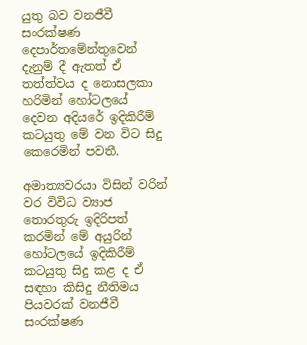යුතු බව වනජීවී සංරක්ෂණ දෙපාර්තමේන්තුවෙන් දැනුම් දී ඇතත් ඒ තත්ත්වය ද නොසලකා හරිමින් හෝටලයේ දෙවන අදියරේ ඉදිකිරීම් කටයුතු මේ වන විට සිදු කෙරෙමින් පවතී.

අමාත්‍යවරයා විසින් වරින් වර විවිධ ව්‍යාජ තොරතුරු ඉදිරිපත් කරමින් මේ අයුරින් හෝටලයේ ඉදිකිරීම් කටයුතු සිදු කළ ද ඒ සඳහා කිසිදු නීතිමය පියවරක් වනජීවී සංරක්ෂණ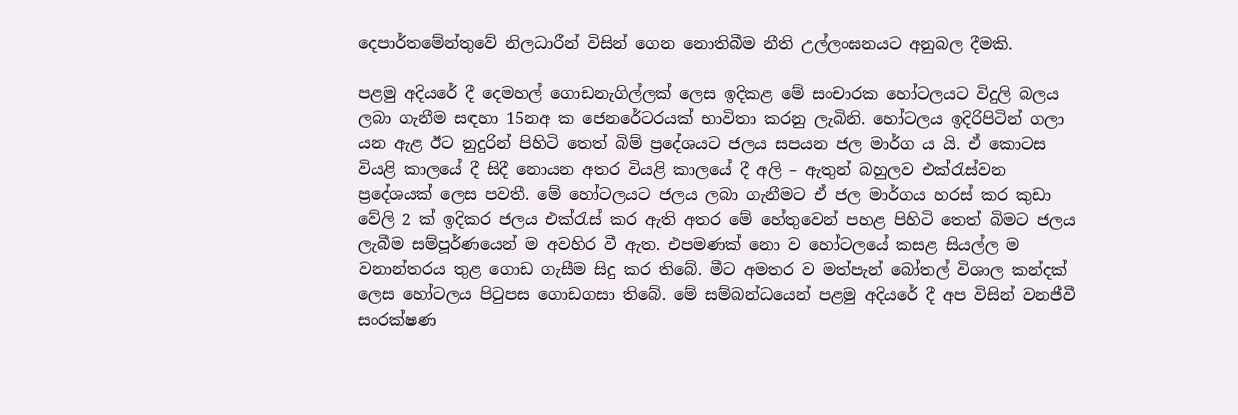දෙපාර්තමේන්තුවේ නිලධාරීන් විසින් ගෙන නොතිබීම නීති උල්ලංඝනයට අනුබල දීමකි.

පළමු අදියරේ දී දෙමහල් ගොඩනැගිල්ලක් ලෙස ඉදිකළ මේ සංචාරක හෝටලයට විදුලි බලය ලබා ගැනීම සඳහා 15නඅ ක ජෙනරේටරයක් භාවිතා කරනු ලැබිනි. හෝටලය ඉදිරිපිටින් ගලා යන ඇළ ඊට නුදුරින් පිහිටි තෙත් බිම් ප්‍රදේශයට ජලය සපයන ජල මාර්ග ය යි. ඒ කොටස වියළි කාලයේ දී සිදී නොයන අතර වියළි කාලයේ දී අලි – ඇතුන් බහුලව එක්රැස්වන ප්‍රදේශයක් ලෙස පවතී. මේ හෝටලයට ජලය ලබා ගැනීමට ඒ ජල මාර්ගය හරස් කර කුඩා වේලි 2 ක් ඉදිකර ජලය එක්රැස් කර ඇති අතර මේ හේතුවෙන් පහළ පිහිටි තෙත් බිමට ජලය ලැබීම සම්පූර්ණයෙන් ම අවහිර වී ඇත. එපමණක් නො ව හෝටලයේ කසළ සියල්ල ම වනාන්තරය තුළ ගොඩ ගැසීම සිදු කර තිබේ. මීට අමතර ව මත්පැන් බෝතල් විශාල කන්දක් ලෙස හෝටලය පිටුපස ගොඩගසා තිබේ. මේ සම්බන්ධයෙන් පළමු අදියරේ දී අප විසින් වනජීවී සංරක්ෂණ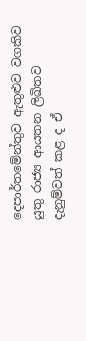දෙපාර්තමේන්තුව ඇතුළුව වගකිව යුතු රාජ්‍ය ආයතන ලිඛිතව දැනුම්වත් කළ ද ඒ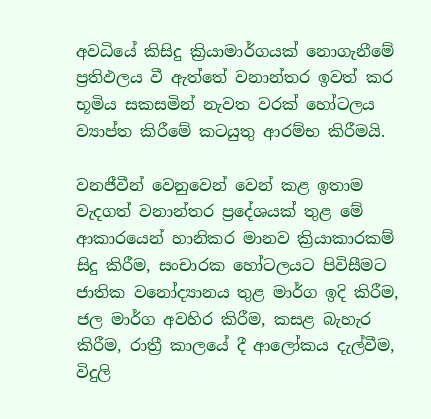අවධියේ කිසිදු ක්‍රියාමාර්ගයක් නොගැනීමේ ප්‍රතිඵලය වී ඇත්තේ වනාන්තර ඉවත් කර භූමිය සකසමින් නැවත වරක් හෝටලය ව්‍යාප්ත කිරීමේ කටයුතු ආරම්භ කිරීමයි.

වනජීවීන් වෙනුවෙන් වෙන් කළ ඉතාම වැදගත් වනාන්තර ප්‍රදේශයක් තුළ මේ ආකාරයෙන් හානිකර මානව ක්‍රියාකාරකම් සිදු කිරීම, සංචාරක හෝටලයට පිවිසීමට ජාතික වනෝද්‍යානය තුළ මාර්ග ඉදි කිරීම, ජල මාර්ග අවහිර කිරීම, කසළ බැහැර කිරීම, රාත්‍රී කාලයේ දී ආලෝකය දැල්වීම, විදුලි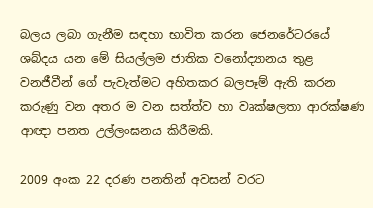බලය ලබා ගැනීම සඳහා භාවිත කරන ජෙනරේටරයේ ශබ්දය යන මේ සියල්ලම ජාතික වනෝද්‍යානය තුළ වනජීවීන් ගේ පැවැත්මට අහිතකර බලපෑම් ඇති කරන කරුණු වන අතර ම වන සත්ත්ව හා වෘක්ෂලතා ආරක්ෂණ ආඥා පනත උල්ලංඝනය කිරීමකි.

2009 අංක 22 දරණ පනතින් අවසන් වරට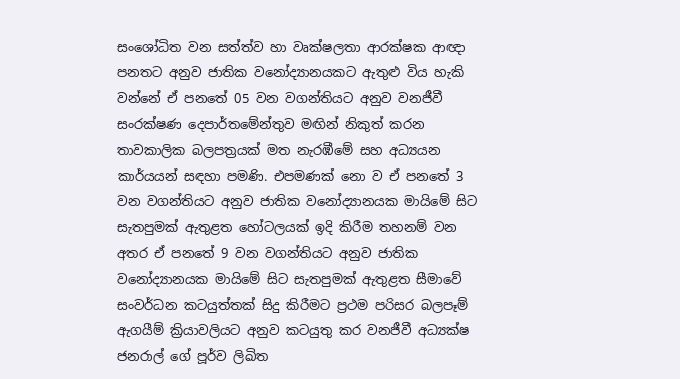සංශෝධිත වන සත්ත්ව හා වෘක්ෂලතා ආරක්ෂක ආඥා පනතට අනුව ජාතික වනෝද්‍යානයකට ඇතුළු විය හැකි වන්නේ ඒ පනතේ 05 වන වගන්තියට අනුව වනජීවී සංරක්ෂණ දෙපාර්තමේන්තුව මඟින් නිකුත් කරන තාවකාලික බලපත්‍රයක් මත නැරඹීමේ සහ අධ්‍යයන කාර්යයන් සඳහා පමණි. එපමණක් නො ව ඒ පනතේ 3 වන වගන්තියට අනුව ජාතික වනෝද්‍යානයක මායිමේ සිට සැතපුමක් ඇතුළත හෝටලයක් ඉදි කිරීම තහනම් වන අතර ඒ පනතේ 9 වන වගන්තියට අනුව ජාතික වනෝද්‍යානයක මායිමේ සිට සැතපුමක් ඇතුළත සීමාවේ සංවර්ධන කටයුත්තක් සිදු කිරීමට ප්‍රථම පරිසර බලපෑම් ඇගයීම් ක්‍රියාවලියට අනුව කටයුතු කර වනජීවී අධ්‍යක්ෂ ජනරාල් ගේ පූර්ව ලිඛිත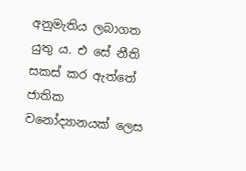අනුමැතිය ලබාගත යුතු ය. එ සේ නීති සකස් කර ඇත්තේ ජාතික වනෝද්‍යානයක් ලෙස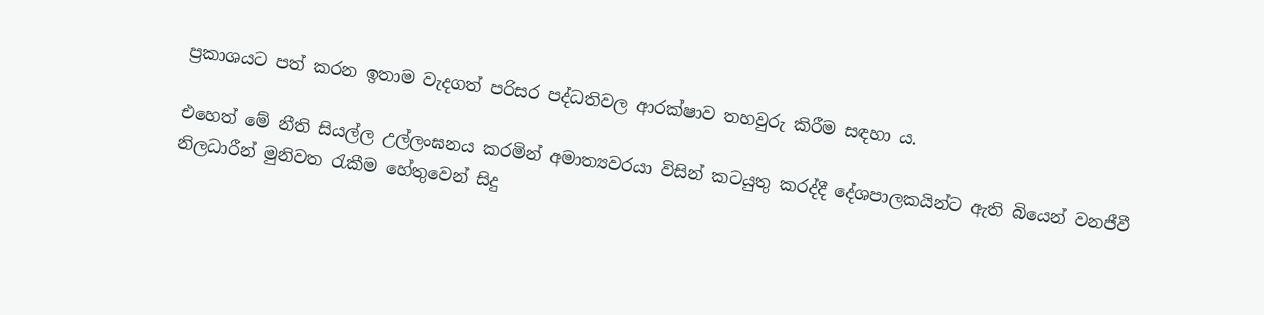ප්‍රකාශයට පත් කරන ඉතාම වැදගත් පරිසර පද්ධතිවල ආරක්ෂාව තහවුරු කිරීම සඳහා ය.

එහෙත් මේ නීති සියල්ල උල්ලංඝනය කරමින් අමාත්‍යවරයා විසින් කටයුතු කරද්දී දේශපාලකයින්ට ඇති බියෙන් වනජීවී නිලධාරීන් මුනිවත රැකීම හේතුවෙන් සිදු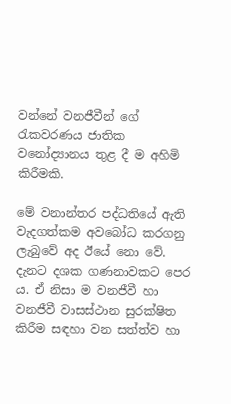වන්නේ වනජීවීන් ගේ රැකවරණය ජාතික වනෝද්‍යානය තුළ දී ම අහිමි කිරීමකි.

මේ වනාන්තර පද්ධතියේ ඇති වැදගත්කම අවබෝධ කරගනු ලැබුවේ අද ඊයේ නො වේ. දැනට දශක ගණනාවකට පෙර ය. ඒ නිසා ම වනජීවී හා වනජීවී වාසස්ථාන සුරක්ෂිත කිරීම සඳහා වන සත්ත්ව හා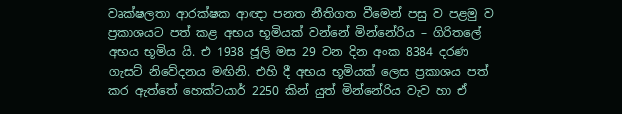වෘක්ෂලතා ආරක්ෂක ආඥා පනත නීතිගත වීමෙන් පසු ව පළමු ව ප්‍රකාශයට පත් කළ අභය භූමියක් වන්නේ මින්නේරිය – ගිරිතලේ අභය භූමිය යි. එ 1938 ජූලි මස 29 වන දින අංක 8384 දරණ ගැසට් නිවේදනය මඟිනි. එහි දී අභය භූමියක් ලෙස ප්‍රකාශය පත් කර ඇත්තේ හෙක්ටයාර් 2250 කින් යුත් මින්නේරිය වැව හා ඒ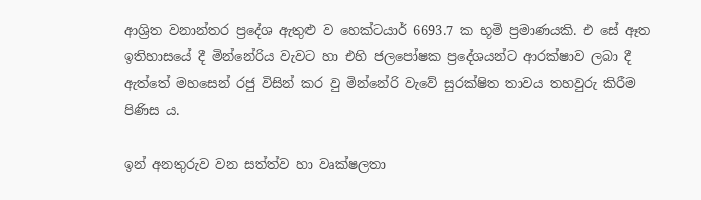ආශ්‍රිත වනාන්තර ප්‍රදේශ ඇතුළු ව හෙක්ටයාර් 6693.7 ක භූමි ප්‍රමාණයකි. එ සේ ඈත ඉතිහාසයේ දී මින්නේරිය වැවට හා එහි ජලපෝෂක ප්‍රදේශයන්ට ආරක්ෂාව ලබා දී ඇත්තේ මහසෙන් රජු විසින් කර වු මින්නේරි වැවේ සුරක්ෂිත තාවය තහවුරු කිරීම පිණිස ය.

ඉන් අනතුරුව වන සත්ත්ව හා වෘක්ෂලතා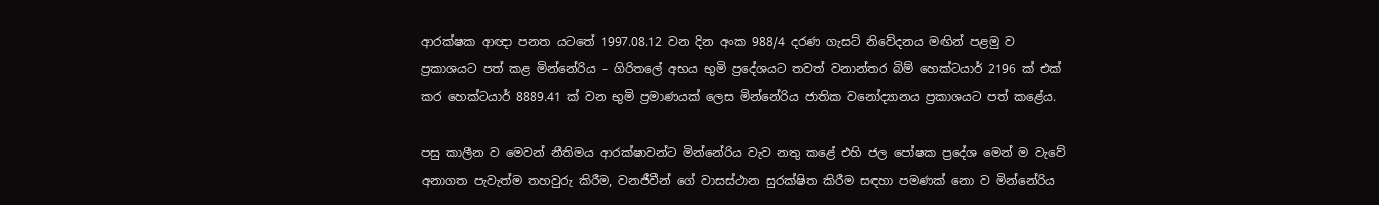ආරක්ෂක ආඥා පනත යටතේ 1997.08.12 වන දින අංක 988/4 දරණ ගැසට් නිවේදනය මඟින් පළමු ව ප්‍රකාශයට පත් කළ මින්නේරිය – ගිරිතලේ අභය භුමි ප්‍රදේශයට තවත් වනාන්තර බිම් හෙක්ටයාර් 2196 ක් එක් කර හෙක්ටයාර් 8889.41 ක් වන භුමි ප්‍රමාණයක් ලෙස මින්නේරිය ජාතික වනෝද්‍යානය ප්‍රකාශයට පත් කළේය.

පසු කාලීන ව මෙවන් නීතිමය ආරක්ෂාවන්ට මින්නේරිය වැව නතු කළේ එහි ජල පෝෂක ප්‍රදේශ මෙන් ම වැවේ අනාගත පැවැත්ම තහවුරු කිරීම, වනජීවීන් ගේ වාසස්ථාන සුරක්ෂිත කිරීම සඳහා පමණක් නො ව මින්නේරිය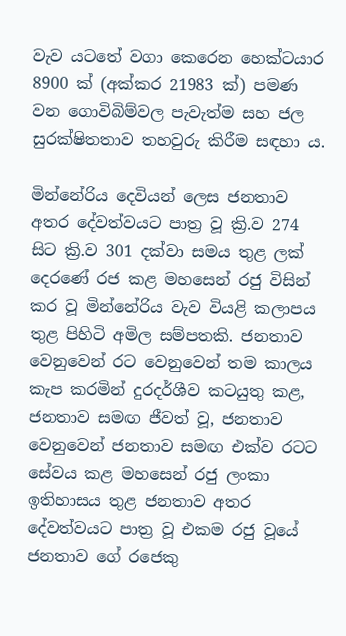වැව යටතේ වගා කෙරෙන හෙක්ටයාර 8900 ක් (අක්කර 21983 ක්) පමණ වන ගොවිබිම්වල පැවැත්ම සහ ජල සුරක්ෂිතතාව තහවුරු කිරීම සඳහා ය.

මින්නේරිය දෙවියන් ලෙස ජනතාව අතර දේවත්වයට පාත්‍ර වූ ක්‍රි.ව 274 සිට ක්‍රි.ව 301 දක්වා සමය තුළ ලක් දෙරණේ රජ කළ මහසෙන් රජු විසින් කර වූ මින්නේරිය වැව වියළි කලාපය තුළ පිහිටි අමිල සම්පතකි. ජනතාව වෙනුවෙන් රට වෙනුවෙන් තම කාලය කැප කරමින් දුරදර්ශීව කටයුතු කළ, ජනතාව සමඟ ජීවත් වූ, ජනතාව වෙනුවෙන් ජනතාව සමඟ එක්ව රටට සේවය කළ මහසෙන් රජු ලංකා ඉතිහාසය තුළ ජනතාව අතර දේවත්වයට පාත්‍ර වූ එකම රජු වූයේ ජනතාව ගේ රජෙකු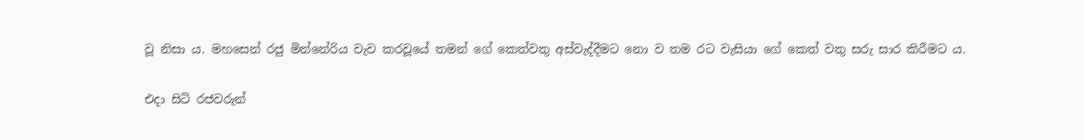වූ නිසා ය. මහසෙන් රජු මින්නේරිය වැව කරවූයේ තමන් ගේ කෙත්වතු අස්වැද්දීමට නො ව තම රට වැසියා ගේ කෙත් වතු සරු සාර කිරීමට ය.

එදා සිටි රජවරුන්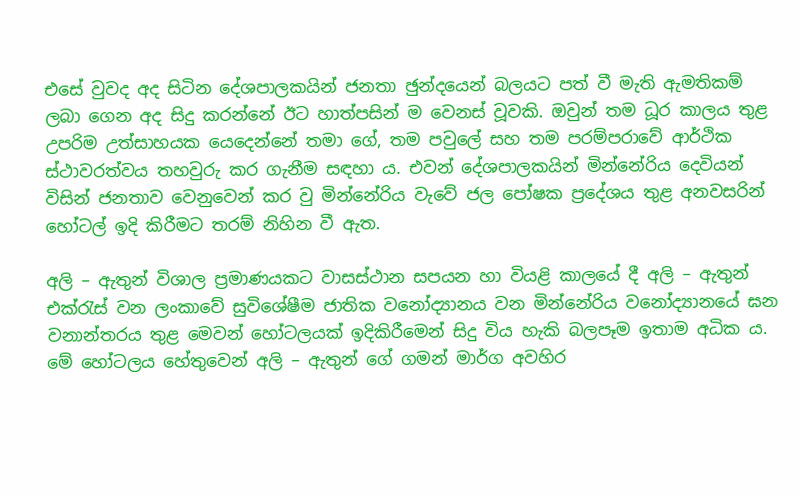එසේ වුවද අද සිටින දේශපාලකයින් ජනතා ඡුන්දයෙන් බලයට පත් වී මැති ඇමතිකම් ලබා ගෙන අද සිදු කරන්නේ ඊට හාත්පසින් ම වෙනස් වූවකි. ඔවුන් තම ධූර කාලය තුළ උපරිම උත්සාහයක යෙදෙන්නේ තමා ගේ, තම පවුලේ සහ තම පරම්පරාවේ ආර්ථික ස්ථාවරත්වය තහවුරු කර ගැනීම සඳහා ය. එවන් දේශපාලකයින් මින්නේරිය දෙවියන් විසින් ජනතාව වෙනුවෙන් කර වු මින්නේරිය වැවේ ජල පෝෂක ප්‍රදේශය තුළ අනවසරින් හෝටල් ඉදි කිරීමට තරම් නිහින වී ඇත.

අලි – ඇතුන් විශාල ප්‍රමාණයකට වාසස්ථාන සපයන හා වියළි කාලයේ දී අලි – ඇතුන් එක්රැස් වන ලංකාවේ සුවිශේෂීම ජාතික වනෝද්‍යානය වන මින්නේරිය වනෝද්‍යානයේ ඝන වනාන්තරය තුළ මෙවන් හෝටලයක් ඉදිකිරීමෙන් සිදු විය හැකි බලපෑම ඉතාම අධික ය. මේ හෝටලය හේතුවෙන් අලි – ඇතුන් ගේ ගමන් මාර්ග අවහිර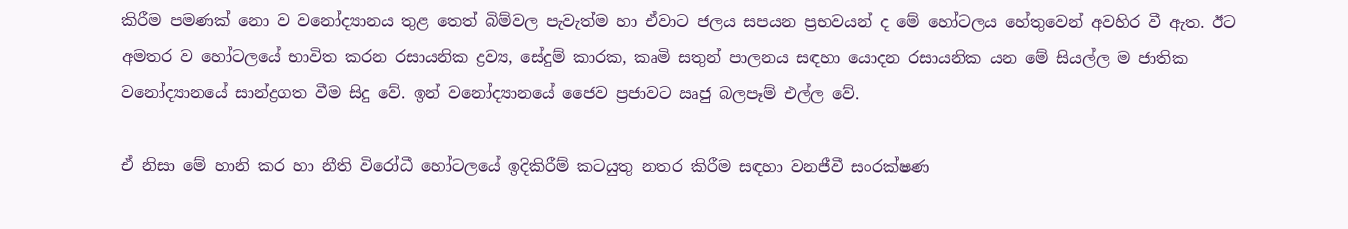කිරීම පමණක් නො ව වනෝද්‍යානය තුළ තෙත් බිම්වල පැවැත්ම හා ඒවාට ජලය සපයන ප්‍රභවයන් ද මේ හෝටලය හේතුවෙන් අවහිර වී ඇත. ඊට අමතර ව හෝටලයේ භාවිත කරන රසායනික ද්‍රව්‍ය, සේදුම් කාරක, කෘමි සතුන් පාලනය සඳහා යොදන රසායනික යන මේ සියල්ල ම ජාතික වනෝද්‍යානයේ සාන්ද්‍රගත වීම සිදු වේ. ඉන් වනෝද්‍යානයේ ජෛව ප්‍රජාවට ඍජු බලපෑම් එල්ල වේ.

ඒ නිසා මේ හානි කර හා නීති විරෝධී හෝටලයේ ඉදිකිරීම් කටයුතු නතර කිරීම සඳහා වනජීවී සංරක්ෂණ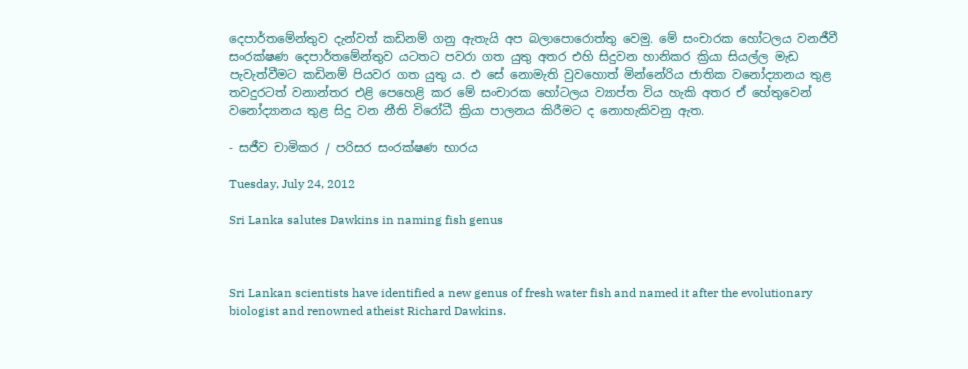දෙපාර්තමේන්තුව දැන්වත් කඩිනම් ගනු ඇතැයි අප බලාපොරොත්තු වෙමු. මේ සංචාරක හෝටලය වනජීවී සංරක්ෂණ දෙපාර්තමේන්තුව යටතට පවරා ගත යුතු අතර එහි සිදුවන හානිකර ක්‍රියා සියල්ල මැඩ පැවැත්වීමට කඩිනම් පියවර ගත යුතු ය. එ සේ නොමැති වුවහොත් මින්නේරිය ජාතික වනෝද්‍යානය තුළ තවදුරටත් වනාන්තර එළි පෙහෙළි කර මේ සංචාරක හෝටලය ව්‍යාප්ත විය හැකි අතර ඒ හේතුවෙන්  වනෝද්‍යානය තුළ සිදු වන නීති විරෝධී ක්‍රියා පාලනය කිරීමට ද නොහැකිවනු ඇත.

- සජීව චාමිකර / පරිසර සංරක්ෂණ භාරය

Tuesday, July 24, 2012

Sri Lanka salutes Dawkins in naming fish genus



Sri Lankan scientists have identified a new genus of fresh water fish and named it after the evolutionary biologist and renowned atheist Richard Dawkins.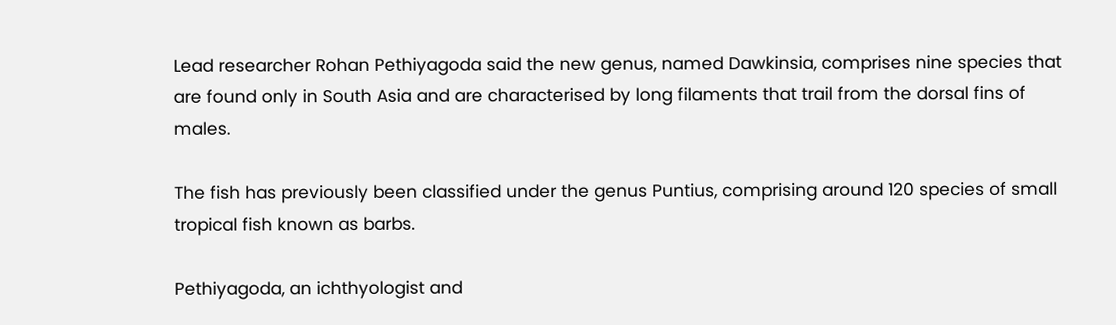Lead researcher Rohan Pethiyagoda said the new genus, named Dawkinsia, comprises nine species that are found only in South Asia and are characterised by long filaments that trail from the dorsal fins of males.

The fish has previously been classified under the genus Puntius, comprising around 120 species of small tropical fish known as barbs.

Pethiyagoda, an ichthyologist and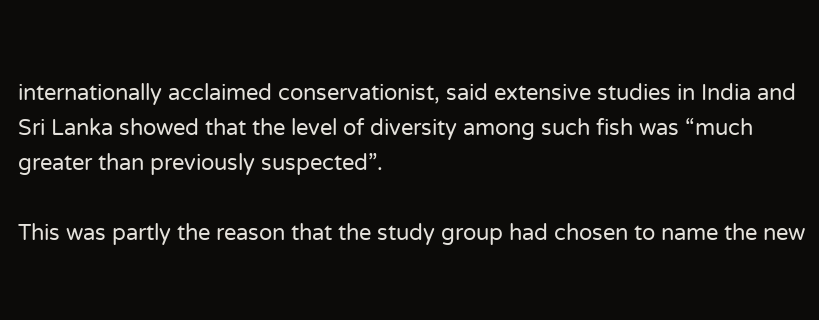internationally acclaimed conservationist, said extensive studies in India and Sri Lanka showed that the level of diversity among such fish was “much greater than previously suspected”.

This was partly the reason that the study group had chosen to name the new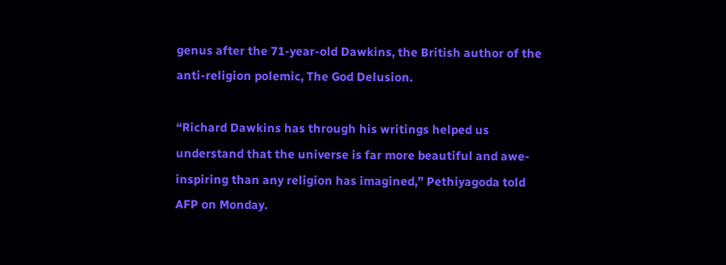genus after the 71-year-old Dawkins, the British author of the anti-religion polemic, The God Delusion.

“Richard Dawkins has through his writings helped us understand that the universe is far more beautiful and awe-inspiring than any religion has imagined,” Pethiyagoda told AFP on Monday.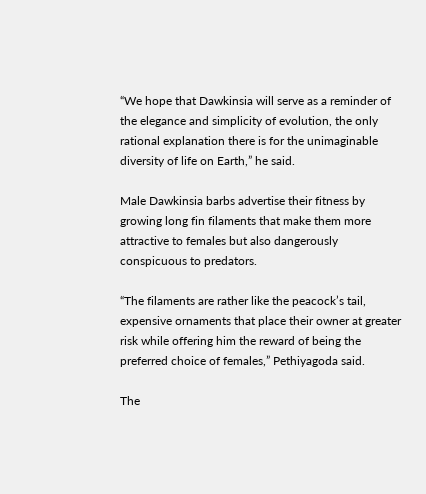“We hope that Dawkinsia will serve as a reminder of the elegance and simplicity of evolution, the only rational explanation there is for the unimaginable diversity of life on Earth,” he said.

Male Dawkinsia barbs advertise their fitness by growing long fin filaments that make them more attractive to females but also dangerously conspicuous to predators.

“The filaments are rather like the peacock’s tail, expensive ornaments that place their owner at greater risk while offering him the reward of being the preferred choice of females,” Pethiyagoda said.

The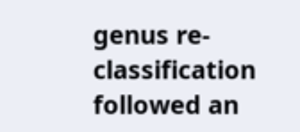genus re-classification followed an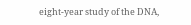eight-year study of the DNA,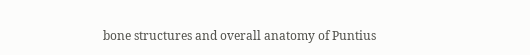bone structures and overall anatomy of Puntius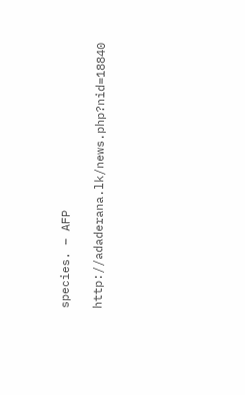species. – AFP

http://adaderana.lk/news.php?nid=18840